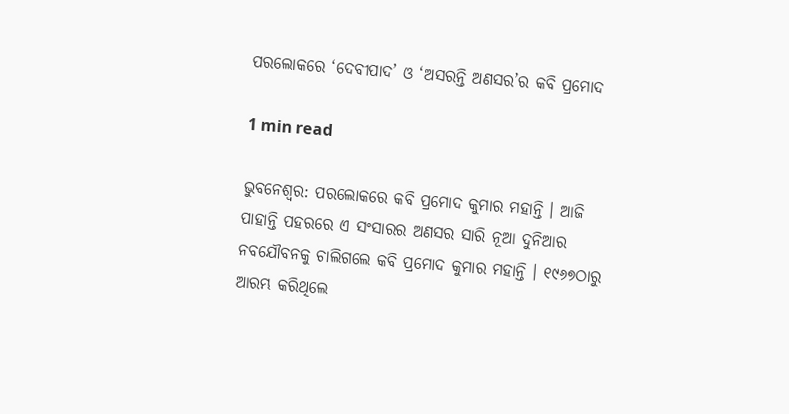ପରଲୋକରେ ‘ଦେବୀପାଦ’ ଓ ‘ଅସରନ୍ତି ଅଣସର’ର କବି ପ୍ରମୋଦ

1 min read

ଭୁବନେଶ୍ୱର: ପରଲୋକରେ କବି ପ୍ରମୋଦ କୁମାର ମହାନ୍ତି । ଆଜି ପାହାନ୍ତି ପହରରେ ଏ ସଂସାରର ଅଣସର ସାରି ନୂଆ ଦୁନିଆର ନବଯୌବନକୁ ଚାଲିଗଲେ କବି ପ୍ରମୋଦ କୁମାର ମହାନ୍ତି । ୧୯୬୭ଠାରୁ ଆରମ୍ଭ କରିଥିଲେ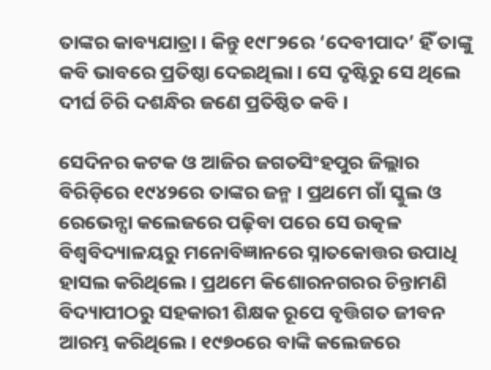ତାଙ୍କର କାବ୍ୟଯାତ୍ରା । କିନ୍ତୁ ୧୯୮୨ରେ ‘ଦେବୀପାଦ’ ହିଁ ତାଙ୍କୁ କବି ଭାବରେ ପ୍ରତିଷ୍ଠା ଦେଇଥିଲା । ସେ ଦୃଷ୍ଟିରୁ ସେ ଥିଲେ ଦୀର୍ଘ ଚିରି ଦଶନ୍ଧିର ଜଣେ ପ୍ରତିଷ୍ଠିତ କବି ।

ସେଦିନର କଟକ ଓ ଆଜିର ଜଗତସିଂହପୁର ଜିଲ୍ଲାର ବିରିଡ଼ିରେ ୧୯୪୨ରେ ତାଙ୍କର ଜନ୍ମ । ପ୍ରଥମେ ଗାଁ ସ୍କୁଲ ଓ ରେଭେନ୍ସା କଲେଜରେ ପଢ଼ିବା ପରେ ସେ ଉତ୍କଳ ବିଶ୍ୱବିଦ୍ୟାଳୟରୁ ମନୋବିଜ୍ଞାନରେ ସ୍ନାତକୋତ୍ତର ଉପାଧି ହାସଲ କରିଥିଲେ । ପ୍ରଥମେ କିଶୋରନଗରର ଚିନ୍ତାମଣି ବିଦ୍ୟାପୀଠରୁ ସହକାରୀ ଶିକ୍ଷକ ରୂପେ ବୃତ୍ତିଗତ ଜୀବନ ଆରମ୍ଭ କରିଥିଲେ । ୧୯୭୦ରେ ବାଙ୍କି କଲେଜରେ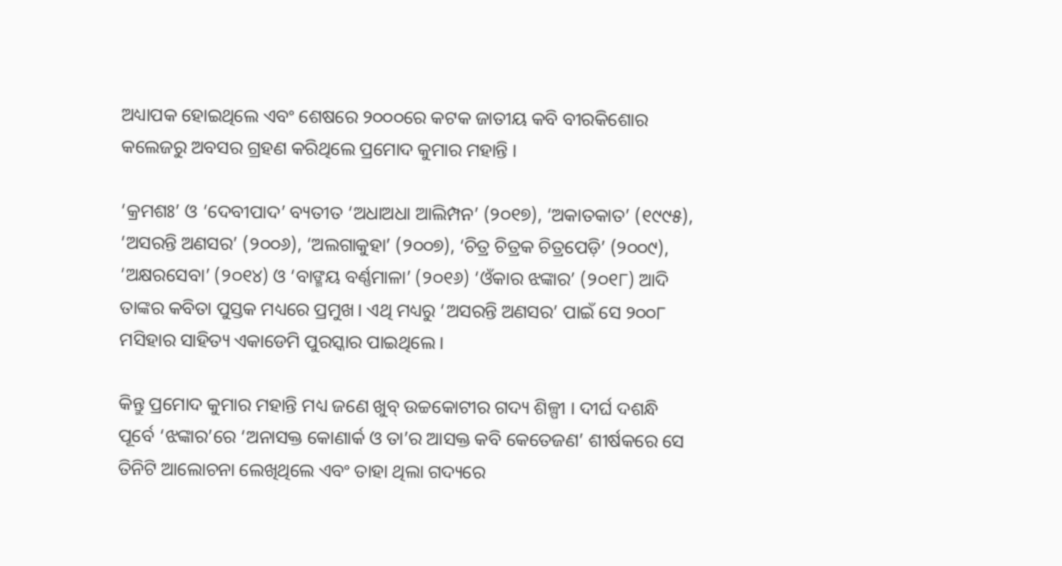ଅଧ୍ୟାପକ ହୋଇଥିଲେ ଏବଂ ଶେଷରେ ୨୦୦୦ରେ କଟକ ଜାତୀୟ କବି ବୀରକିଶୋର କଲେଜରୁ ଅବସର ଗ୍ରହଣ କରିଥିଲେ ପ୍ରମୋଦ କୁମାର ମହାନ୍ତି ।

‘କ୍ରମଶଃ’ ଓ ‘ଦେବୀପାଦ’ ବ୍ୟତୀତ ‘ଅଧାଅଧା ଆଲିମ୍ପନ’ (୨୦୧୭), ‘ଅକାତକାତ’ (୧୯୯୫), ‘ଅସରନ୍ତି ଅଣସର’ (୨୦୦୬), ‘ଅଲଗାକୁହା’ (୨୦୦୭), ‘ଚିତ୍ର ଚିତ୍ରକ ଚିତ୍ରପେଡ଼ି’ (୨୦୦୯), ‘ଅକ୍ଷରସେବା’ (୨୦୧୪) ଓ ‘ବାଙ୍ମୟ ବର୍ଣ୍ଣମାଳା’ (୨୦୧୬) ‘ଓଁକାର ଝଙ୍କାର’ (୨୦୧୮) ଆଦି ତାଙ୍କର କବିତା ପୁସ୍ତକ ମଧ୍ୟରେ ପ୍ରମୁଖ। ଏଥି ମଧ୍ୟରୁ ‘ଅସରନ୍ତି ଅଣସର’ ପାଇଁ ସେ ୨୦୦୮ ମସିହାର ସାହିତ୍ୟ ଏକାଡେମି ପୁରସ୍କାର ପାଇଥିଲେ।

କିନ୍ତୁ ପ୍ରମୋଦ କୁମାର ମହାନ୍ତି ମଧ୍ୟ ଜଣେ ଖୁବ୍ ଉଚ୍ଚକୋଟୀର ଗଦ୍ୟ ଶିଳ୍ପୀ । ଦୀର୍ଘ ଦଶନ୍ଧି ପୂର୍ବେ ‘ଝଙ୍କାର’ରେ ‘ଅନାସକ୍ତ କୋଣାର୍କ ଓ ତା’ର ଆସକ୍ତ କବି କେତେଜଣ’ ଶୀର୍ଷକରେ ସେ ତିନିଟି ଆଲୋଚନା ଲେଖିଥିଲେ ଏବଂ ତାହା ଥିଲା ଗଦ୍ୟରେ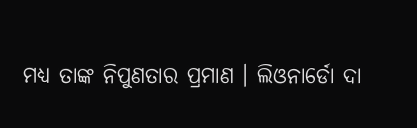ମଧ୍ୟ ତାଙ୍କ ନିପୁଣତାର ପ୍ରମାଣ । ଲିଓନାର୍ଡୋ ଦା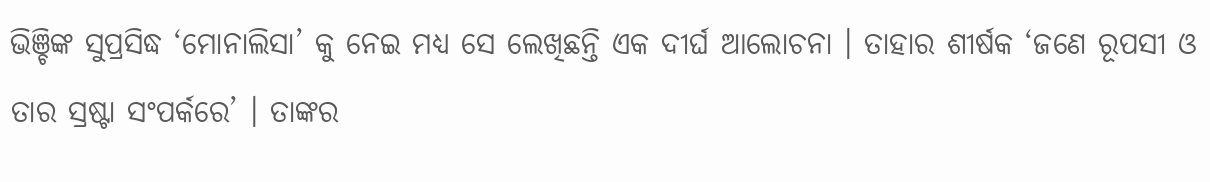ଭିଞ୍ଚିଙ୍କ ସୁପ୍ରସିଦ୍ଧ ‘ମୋନାଲିସା’ କୁ ନେଇ ମଧ୍ୟ ସେ ଲେଖିଛନ୍ତି ଏକ ଦୀର୍ଘ ଆଲୋଚନା । ତାହାର ଶୀର୍ଷକ ‘ଜଣେ ରୂପସୀ ଓ ତାର ସ୍ରଷ୍ଟା ସଂପର୍କରେ’ । ତାଙ୍କର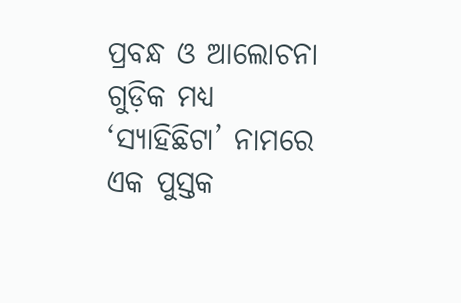ପ୍ରବନ୍ଧ ଓ ଆଲୋଚନା ଗୁଡ଼ିକ ମଧ୍ୟ ‘ସ୍ୟାହିଛିଟା’ ନାମରେ ଏକ ପୁସ୍ତକ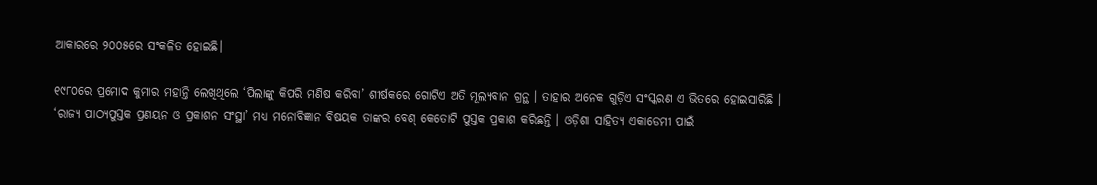ଆକାରରେ ୨୦୦୫ରେ ସଂକଳିତ ହୋଇଛି।

୧୯୮୦ରେ ପ୍ରମୋଦ କୁମାର ମହାନ୍ତି ଲେଖିଥିଲେ ‘ପିଲାଙ୍କୁ କିପରି ମଣିଷ କରିବା’ ଶୀର୍ଷକରେ ଗୋଟିଏ ଅତି ମୂଲ୍ୟବାନ ଗ୍ରନ୍ଥ । ତାହାର ଅନେକ ଗୁଡ଼ିଏ ସଂସ୍କରଣ ଏ ଭିତରେ ହୋଇସାରିଛି । ‘ରାଜ୍ୟ ପାଠ୍ୟପୁସ୍ତକ ପ୍ରଣୟନ ଓ ପ୍ରକାଶନ ସଂସ୍ଥା’ ମଧ୍ୟ ମନୋବିଜ୍ଞାନ ବିଷୟକ ତାଙ୍କର ବେଶ୍ କେତୋଟି ପୁସ୍ତକ ପ୍ରକାଶ କରିଛନ୍ତି । ଓଡ଼ିଶା ସାହିତ୍ୟ ଏକାଡେମୀ ପାଇଁ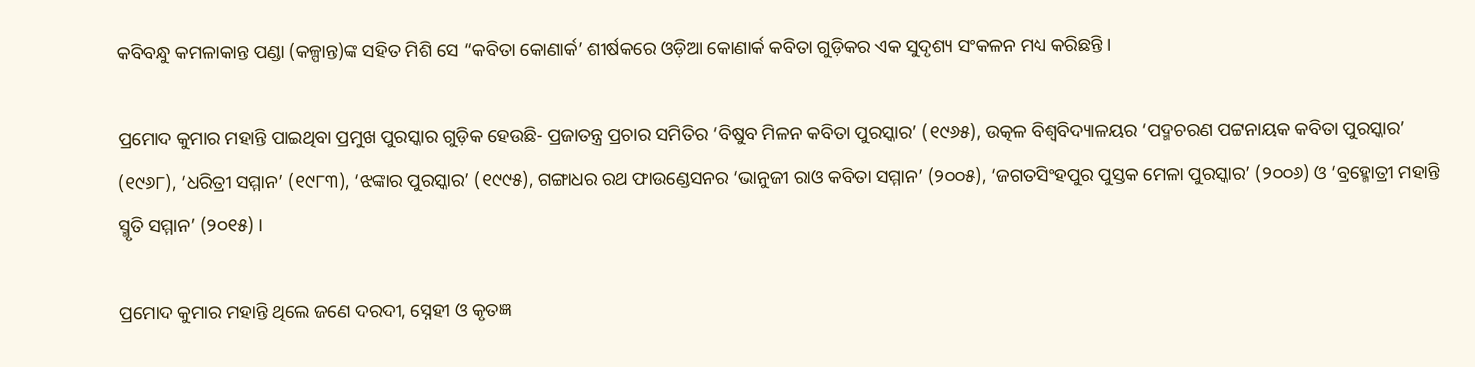କବିବନ୍ଧୁ କମଳାକାନ୍ତ ପଣ୍ଡା (କଳ୍ପାନ୍ତ)ଙ୍କ ସହିତ ମିଶି ସେ “କବିତା କୋଣାର୍କ’ ଶୀର୍ଷକରେ ଓଡ଼ିଆ କୋଣାର୍କ କବିତା ଗୁଡ଼ିକର ଏକ ସୁଦୃଶ୍ୟ ସଂକଳନ ମଧ୍ୟ କରିଛନ୍ତି ।

ପ୍ରମୋଦ କୁମାର ମହାନ୍ତି ପାଇଥିବା ପ୍ରମୁଖ ପୁରସ୍କାର ଗୁଡ଼ିକ ହେଉଛି- ପ୍ରଜାତନ୍ତ୍ର ପ୍ରଚାର ସମିତିର ‘ବିଷୁବ ମିଳନ କବିତା ପୁରସ୍କାର’ (୧୯୬୫), ଉତ୍କଳ ବିଶ୍ୱବିଦ୍ୟାଳୟର ‘ପଦ୍ମଚରଣ ପଟ୍ଟନାୟକ କବିତା ପୁରସ୍କାର’ (୧୯୬୮), ‘ଧରିତ୍ରୀ ସମ୍ମାନ’ (୧୯୮୩), ‘ଝଙ୍କାର ପୁରସ୍କାର’ (୧୯୯୫), ଗଙ୍ଗାଧର ରଥ ଫାଉଣ୍ଡେସନର ‘ଭାନୁଜୀ ରାଓ କବିତା ସମ୍ମାନ’ (୨୦୦୫), ‘ଜଗତସିଂହପୁର ପୁସ୍ତକ ମେଳା ପୁରସ୍କାର’ (୨୦୦୬) ଓ ‘ବ୍ରହ୍ମୋତ୍ରୀ ମହାନ୍ତି ସ୍ମୃତି ସମ୍ମାନ’ (୨୦୧୫) ।

ପ୍ରମୋଦ କୁମାର ମହାନ୍ତି ଥିଲେ ଜଣେ ଦରଦୀ, ସ୍ନେହୀ ଓ କୃତଜ୍ଞ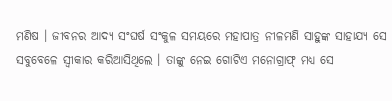ମଣିଷ । ଜୀବନର ଆଦ୍ୟ ସଂଘର୍ଷ ସଂକୁଳ ସମୟରେ ମହାପାତ୍ର ନୀଳମଣି ସାହୁଙ୍କ ସାହାଯ୍ୟ ସେ ସବୁବେଳେ ସ୍ୱୀକାର କରିଆସିଥିଲେ । ତାଙ୍କୁ ନେଇ ଗୋଟିଏ ମନୋଗ୍ରାଫ୍ ମଧ୍ୟ ସେ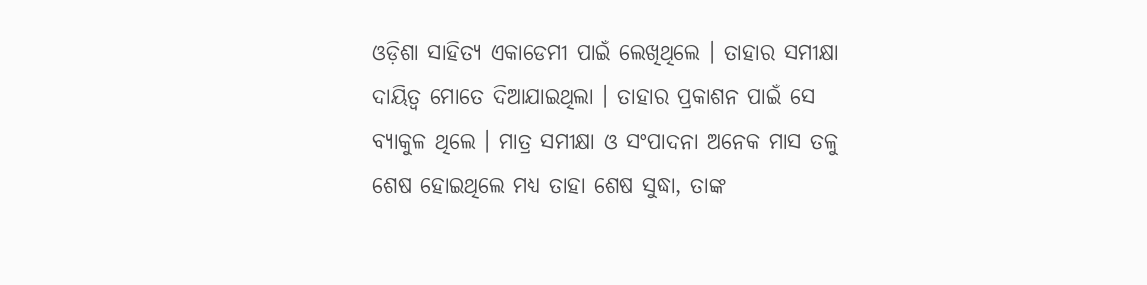ଓଡ଼ିଶା ସାହିତ୍ୟ ଏକାଡେମୀ ପାଇଁ ଲେଖିଥିଲେ । ତାହାର ସମୀକ୍ଷା ଦାୟିତ୍ଵ ମୋତେ ଦିଆଯାଇଥିଲା । ତାହାର ପ୍ରକାଶନ ପାଇଁ ସେ ବ୍ୟାକୁଳ ଥିଲେ । ମାତ୍ର ସମୀକ୍ଷା ଓ ସଂପାଦନା ଅନେକ ମାସ ତଳୁ ଶେଷ ହୋଇଥିଲେ ମଧ୍ୟ ତାହା ଶେଷ ସୁଦ୍ଧା, ତାଙ୍କ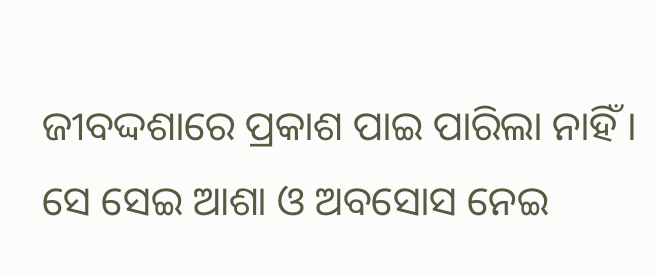ଜୀବଦ୍ଦଶାରେ ପ୍ରକାଶ ପାଇ ପାରିଲା ନାହିଁ । ସେ ସେଇ ଆଶା ଓ ଅବସୋସ ନେଇ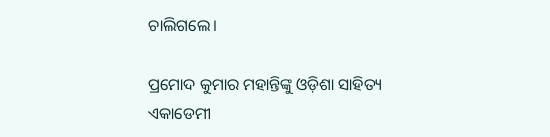ଚାଲିଗଲେ।

ପ୍ରମୋଦ କୁମାର ମହାନ୍ତିଙ୍କୁ ଓଡ଼ିଶା ସାହିତ୍ୟ ଏକାଡେମୀ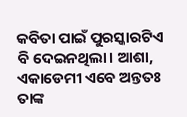କବିତା ପାଇଁ ପୁରସ୍କାରଟିଏ ବି ଦେଇନଥିଲା। ଆଶା, ଏକାଡେମୀ ଏବେ ଅନ୍ତତଃ ତାଙ୍କ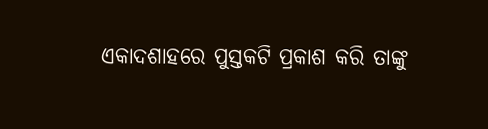ଏକାଦଶାହରେ ପୁସ୍ତକଟି ପ୍ରକାଶ କରି ତାଙ୍କୁ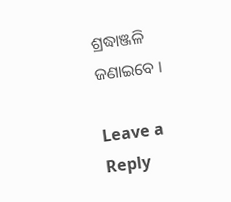ଶ୍ରଦ୍ଧାଞ୍ଜଳି ଜଣାଇବେ ।

Leave a Reply